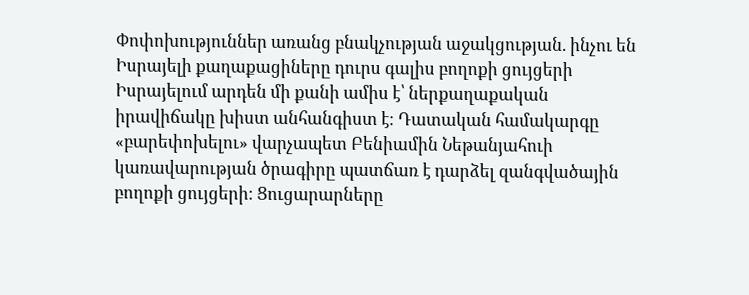Փոփոխություններ առանց բնակչության աջակցության. ինչու են Իսրայելի քաղաքացիները դուրս գալիս բողոքի ցույցերի
Իսրայելում արդեն մի քանի ամիս է՝ ներքաղաքական իրավիճակը խիստ անհանգիստ է։ Դատական համակարգը «բարեփոխելու» վարչապետ Բենիամին Նեթանյահուի կառավարության ծրագիրը պատճառ է դարձել զանգվածային բողոքի ցույցերի։ Ցուցարարները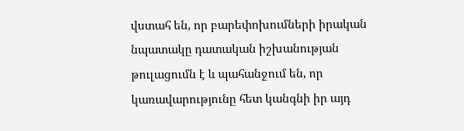վստահ են, որ բարեփոխումների իրական նպատակը դատական իշխանության թուլացումն է և պահանջում են, որ կառավարությունը հետ կանգնի իր այդ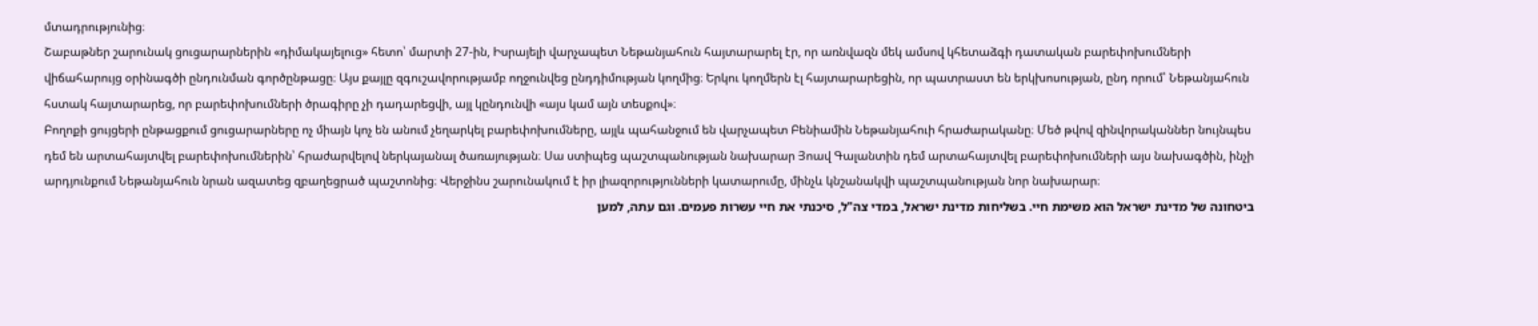մտադրությունից։
Շաբաթներ շարունակ ցուցարարներին «դիմակայելուց» հետո՝ մարտի 27-ին, Իսրայելի վարչապետ Նեթանյահուն հայտարարել էր, որ առնվազն մեկ ամսով կհետաձգի դատական բարեփոխումների վիճահարույց օրինագծի ընդունման գործընթացը։ Այս քայլը զգուշավորությամբ ողջունվեց ընդդիմության կողմից։ Երկու կողմերն էլ հայտարարեցին, որ պատրաստ են երկխոսության, ընդ որում՝ Նեթանյահուն հստակ հայտարարեց, որ բարեփոխումների ծրագիրը չի դադարեցվի, այլ կընդունվի «այս կամ այն տեսքով»։
Բողոքի ցույցերի ընթացքում ցուցարարները ոչ միայն կոչ են անում չեղարկել բարեփոխումները, այլև պահանջում են վարչապետ Բենիամին Նեթանյահուի հրաժարականը։ Մեծ թվով զինվորականներ նույնպես դեմ են արտահայտվել բարեփոխումներին՝ հրաժարվելով ներկայանալ ծառայության։ Սա ստիպեց պաշտպանության նախարար Յոավ Գալանտին դեմ արտահայտվել բարեփոխումների այս նախագծին, ինչի արդյունքում Նեթանյահուն նրան ազատեց զբաղեցրած պաշտոնից։ Վերջինս շարունակում է իր լիազորությունների կատարումը, մինչև կնշանակվի պաշտպանության նոր նախարար։
ביטחונה של מדינת ישראל הוא משימת חיי. בשליחות מדינת ישראל, במדי צה"ל, סיכנתי את חיי עשרות פעמים. וגם עתה, למען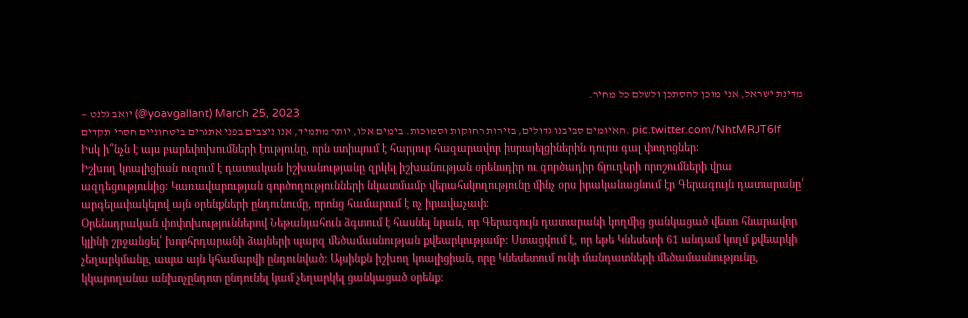מדינת ישראל, אני מוכן להסתכן ולשלם כל מחיר.
— יואב גלנט (@yoavgallant) March 25, 2023
האיומים סביבנו גדולים, בזירות רחוקות וסמוכות. בימים אלו, יותר מתמיד, אנו ניצבים בפני אתגרים ביטחוניים חסרי תקדים. pic.twitter.com/NhtMRJT6lf
Իսկ ի՞նչն է այս բարեփոխումների էությունը, որն ստիպում է հարյուր հազարավոր իսրայելցիներին դուրս գալ փողոցներ։
Իշխող կոալիցիան ուզում է դատական իշխանությանը զրկել իշխանության օրենսդիր ու գործադիր ճյուղերի որոշումների վրա ազդեցությունից։ Կառավարության գործողությունների նկատմամբ վերահսկողությունը մինչ օրս իրականացնում էր Գերագույն դատարանը՝ արգելափակելով այն օրենքների ընդունումը, որոնց համարում է ոչ իրավաչափ։
Օրենսդրական փոփոխություններով Նեթանյահուն ձգտում է հասնել նրան, որ Գերագույն դատարանի կողմից ցանկացած վետո հնարավոր կլինի շրջանցել՝ խորհրդարանի ձայների պարզ մեծամասնության քվեարկությամբ։ Ստացվում է, որ եթե Կնեսետի 61 անդամ կողմ քվեարկի չեղարկմանը, ապա այն կհամարվի ընդունված։ Այսինքն իշխող կոալիցիան, որը Կնեսետում ունի մանդատների մեծամասնությունը, կկարողանա անխոչընդոտ ընդունել կամ չեղարկել ցանկացած օրենք։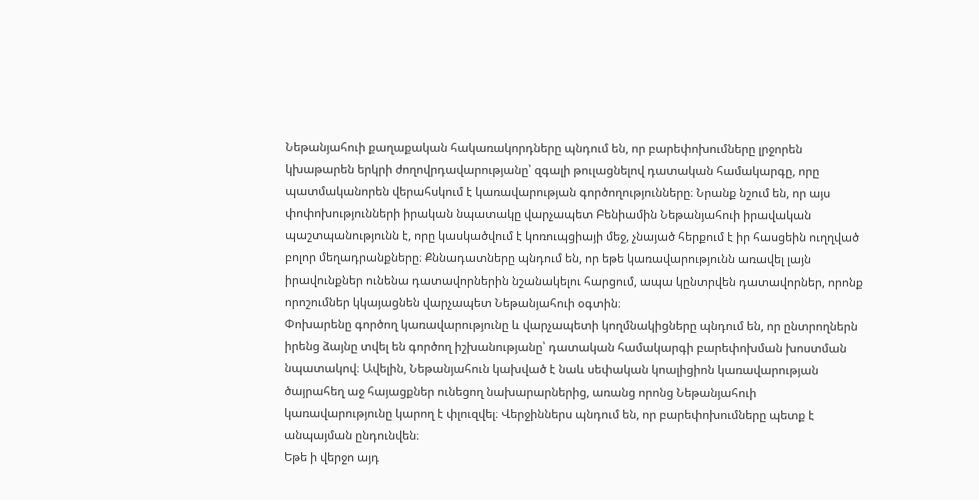Նեթանյահուի քաղաքական հակառակորդները պնդում են, որ բարեփոխումները լրջորեն կխաթարեն երկրի ժողովրդավարությանը՝ զգալի թուլացնելով դատական համակարգը, որը պատմականորեն վերահսկում է կառավարության գործողությունները։ Նրանք նշում են, որ այս փոփոխությունների իրական նպատակը վարչապետ Բենիամին Նեթանյահուի իրավական պաշտպանությունն է, որը կասկածվում է կոռուպցիայի մեջ, չնայած հերքում է իր հասցեին ուղղված բոլոր մեղադրանքները։ Քննադատները պնդում են, որ եթե կառավարությունն առավել լայն իրավունքներ ունենա դատավորներին նշանակելու հարցում, ապա կընտրվեն դատավորներ, որոնք որոշումներ կկայացնեն վարչապետ Նեթանյահուի օգտին։
Փոխարենը գործող կառավարությունը և վարչապետի կողմնակիցները պնդում են, որ ընտրողներն իրենց ձայնը տվել են գործող իշխանությանը՝ դատական համակարգի բարեփոխման խոստման նպատակով։ Ավելին, Նեթանյահուն կախված է նաև սեփական կոալիցիոն կառավարության ծայրահեղ աջ հայացքներ ունեցող նախարարներից, առանց որոնց Նեթանյահուի կառավարությունը կարող է փլուզվել։ Վերջիններս պնդում են, որ բարեփոխումները պետք է անպայման ընդունվեն։
Եթե ի վերջո այդ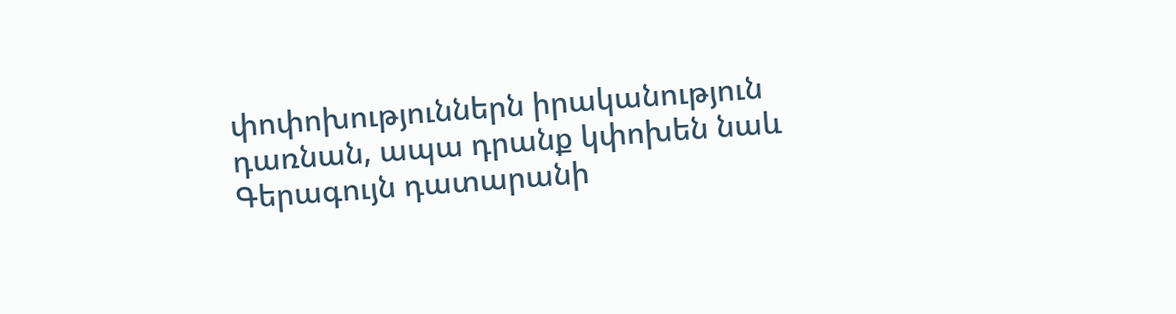փոփոխություններն իրականություն դառնան, ապա դրանք կփոխեն նաև Գերագույն դատարանի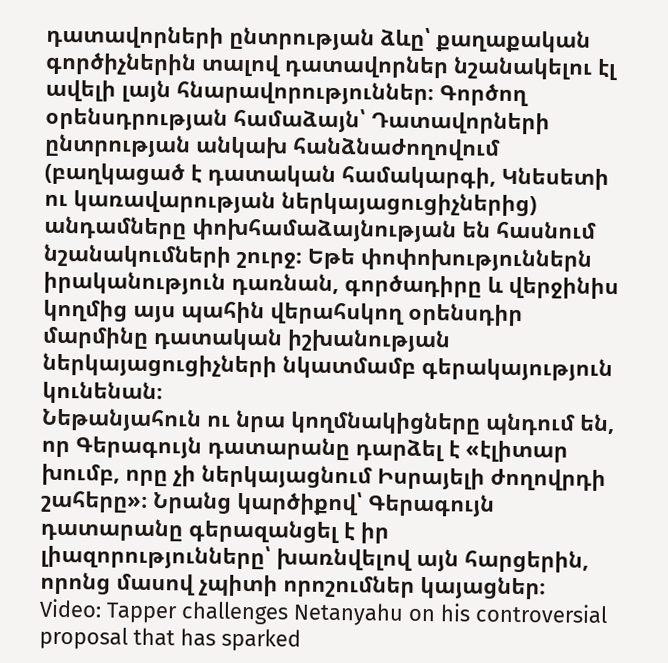դատավորների ընտրության ձևը՝ քաղաքական գործիչներին տալով դատավորներ նշանակելու էլ ավելի լայն հնարավորություններ։ Գործող օրենսդրության համաձայն՝ Դատավորների ընտրության անկախ հանձնաժողովում (բաղկացած է դատական համակարգի, Կնեսետի ու կառավարության ներկայացուցիչներից) անդամները փոխհամաձայնության են հասնում նշանակումների շուրջ։ Եթե փոփոխություններն իրականություն դառնան, գործադիրը և վերջինիս կողմից այս պահին վերահսկող օրենսդիր մարմինը դատական իշխանության ներկայացուցիչների նկատմամբ գերակայություն կունենան։
Նեթանյահուն ու նրա կողմնակիցները պնդում են, որ Գերագույն դատարանը դարձել է «էլիտար խումբ, որը չի ներկայացնում Իսրայելի ժողովրդի շահերը»։ Նրանց կարծիքով՝ Գերագույն դատարանը գերազանցել է իր լիազորությունները՝ խառնվելով այն հարցերին, որոնց մասով չպիտի որոշումներ կայացներ։
Video: Tapper challenges Netanyahu on his controversial proposal that has sparked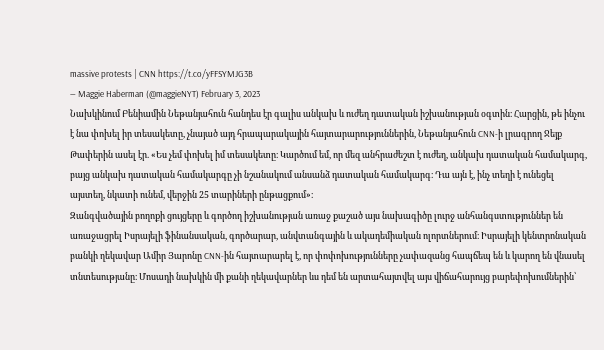massive protests | CNN https://t.co/yFFSYMJG3B
— Maggie Haberman (@maggieNYT) February 3, 2023
Նախկինում Բենիամին Նեթանյահուն հանդես էր գալիս անկախ և ուժեղ դատական իշխանության օգտին։ Հարցին, թե ինչու է նա փոխել իր տեսակետը, չնայած այդ հրապարակային հայտարարություններին, Նեթանյահուն CNN-ի լրագրող Ջեյք Թափերին ասել էր. «Ես չեմ փոխել իմ տեսակետը։ Կարծում եմ, որ մեզ անհրաժեշտ է ուժեղ, անկախ դատական համակարգ, բայց անկախ դատական համակարգը չի նշանակում անսանձ դատական համակարգ։ Դա այն է, ինչ տեղի է ունեցել այստեղ, նկատի ունեմ, վերջին 25 տարիների ընթացքում»։
Զանգվածային բողոքի ցույցերը և գործող իշխանության առաջ քաշած այս նախագիծը լուրջ անհանգստություններ են առաջացրել Իսրայելի ֆինանսական, գործարար, անվտանգային և ակադեմիական ոլորտներում։ Իսրայելի կենտրոնական բանկի ղեկավար Ամիր Յարոնը CNN-ին հայտարարել է, որ փոփոխությունները չափազանց հապճեպ են և կարող են վնասել տնտեսությանը։ Մոսադի նախկին մի քանի ղեկավարներ ևս դեմ են արտահայտվել այս վիճահարույց բարեփոխումներին՝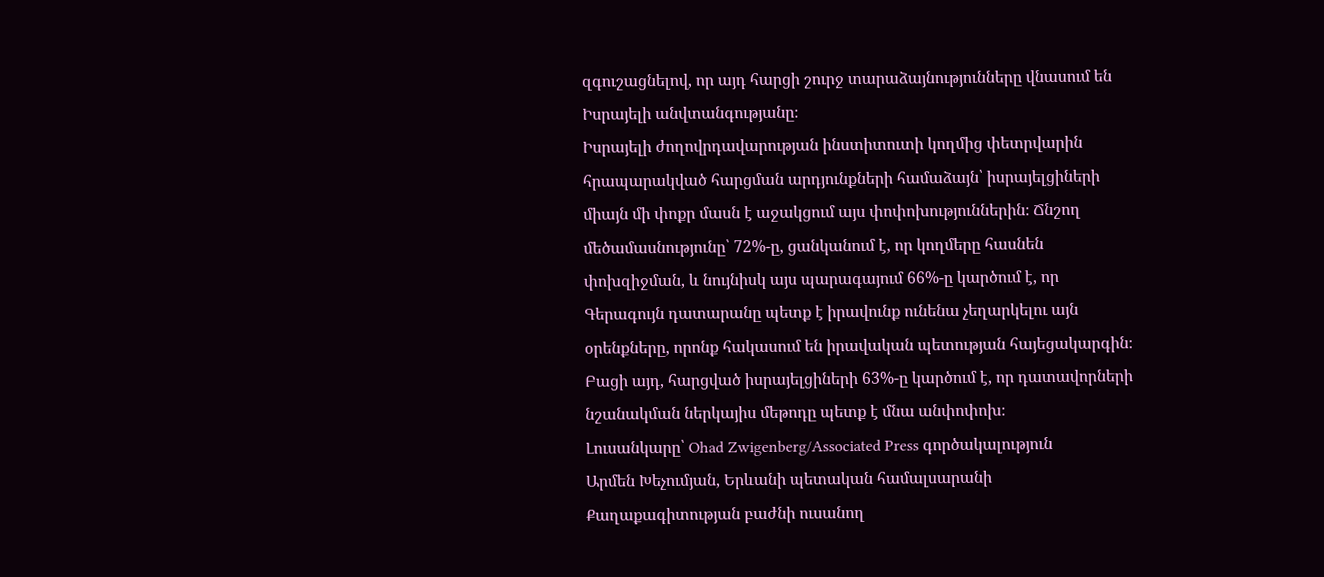զգուշացնելով, որ այդ հարցի շուրջ տարաձայնությունները վնասում են Իսրայելի անվտանգությանը։
Իսրայելի ժողովրդավարության ինստիտուտի կողմից փետրվարին հրապարակված հարցման արդյունքների համաձայն՝ իսրայելցիների միայն մի փոքր մասն է աջակցում այս փոփոխություններին։ Ճնշող մեծամասնությունը՝ 72%-ը, ցանկանում է, որ կողմերը հասնեն փոխզիջման, և նույնիսկ այս պարագայում 66%-ը կարծում է, որ Գերագույն դատարանը պետք է իրավունք ունենա չեղարկելու այն օրենքները, որոնք հակասում են իրավական պետության հայեցակարգին։ Բացի այդ, հարցված իսրայելցիների 63%-ը կարծում է, որ դատավորների նշանակման ներկայիս մեթոդը պետք է մնա անփոփոխ։
Լուսանկարը՝ Ohad Zwigenberg/Associated Press գործակալություն
Արմեն Խեչումյան, Երևանի պետական համալսարանի Քաղաքագիտության բաժնի ուսանող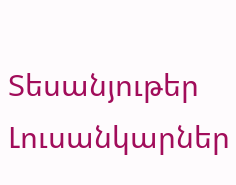Տեսանյութեր
Լուսանկարներ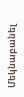Մեկնաբանել